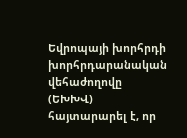Եվրոպայի խորհրդի խորհրդարանական վեհաժողովը (ԵԽԽՎ) հայտարարել է, որ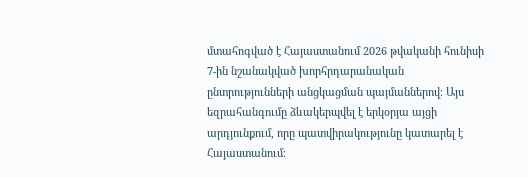մտահոգված է Հայաստանում 2026 թվականի հունիսի 7-ին նշանակված խորհրդարանական ընտրությունների անցկացման պայմաններով։ Այս եզրահանգումը ձևակերպվել է երկօրյա այցի արդյունքում, որը պատվիրակությունը կատարել է Հայաստանում։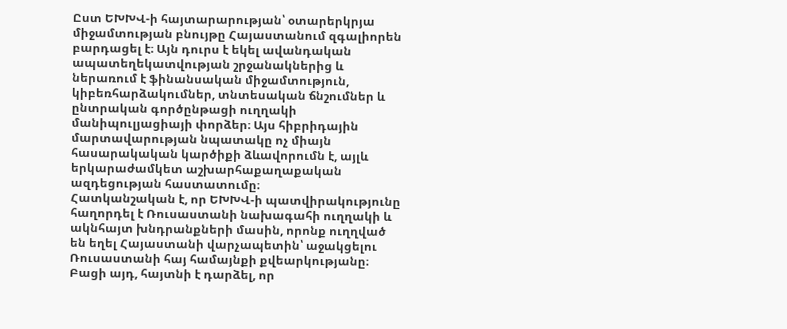Ըստ ԵԽԽՎ-ի հայտարարության՝ օտարերկրյա միջամտության բնույթը Հայաստանում զգալիորեն բարդացել է։ Այն դուրս է եկել ավանդական ապատեղեկատվության շրջանակներից և ներառում է ֆինանսական միջամտություն, կիբեռհարձակումներ, տնտեսական ճնշումներ և ընտրական գործընթացի ուղղակի մանիպուլյացիայի փորձեր։ Այս հիբրիդային մարտավարության նպատակը ոչ միայն հասարակական կարծիքի ձևավորումն է, այլև երկարաժամկետ աշխարհաքաղաքական ազդեցության հաստատումը։
Հատկանշական է, որ ԵԽԽՎ-ի պատվիրակությունը հաղորդել է Ռուսաստանի նախագահի ուղղակի և ակնհայտ խնդրանքների մասին, որոնք ուղղված են եղել Հայաստանի վարչապետին՝ աջակցելու Ռուսաստանի հայ համայնքի քվեարկությանը։ Բացի այդ, հայտնի է դարձել, որ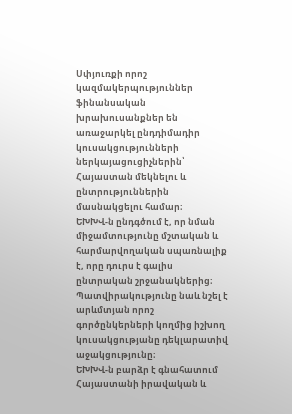Սփյուռքի որոշ կազմակերպություններ ֆինանսական խրախուսանքներ են առաջարկել ընդդիմադիր կուսակցությունների ներկայացուցիչներին՝ Հայաստան մեկնելու և ընտրություններին մասնակցելու համար։
ԵԽԽՎ-ն ընդգծում է, որ նման միջամտությունը մշտական և հարմարվողական սպառնալիք է, որը դուրս է գալիս ընտրական շրջանակներից։ Պատվիրակությունը նաև նշել է արևմտյան որոշ գործընկերների կողմից իշխող կուսակցությանը դեկլարատիվ աջակցությունը։
ԵԽԽՎ-ն բարձր է գնահատում Հայաստանի իրավական և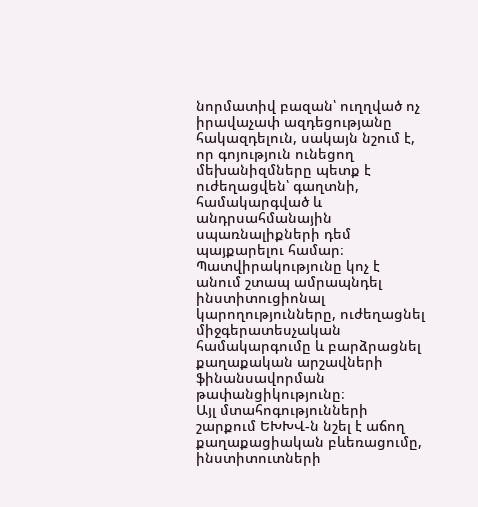նորմատիվ բազան՝ ուղղված ոչ իրավաչափ ազդեցությանը հակազդելուն, սակայն նշում է, որ գոյություն ունեցող մեխանիզմները պետք է ուժեղացվեն՝ գաղտնի, համակարգված և անդրսահմանային սպառնալիքների դեմ պայքարելու համար։ Պատվիրակությունը կոչ է անում շտապ ամրապնդել ինստիտուցիոնալ կարողությունները, ուժեղացնել միջգերատեսչական համակարգումը և բարձրացնել քաղաքական արշավների ֆինանսավորման թափանցիկությունը։
Այլ մտահոգությունների շարքում ԵԽԽՎ-ն նշել է աճող քաղաքացիական բևեռացումը, ինստիտուտների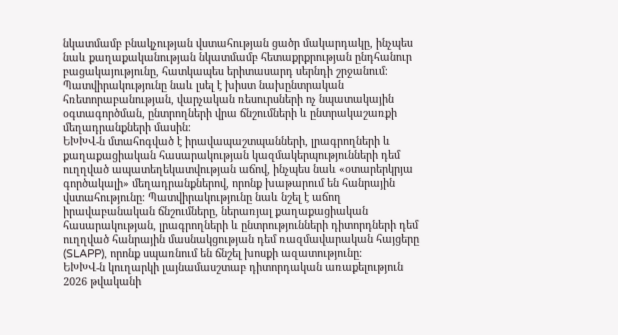նկատմամբ բնակչության վստահության ցածր մակարդակը, ինչպես նաև քաղաքականության նկատմամբ հետաքրքրության ընդհանուր բացակայությունը, հատկապես երիտասարդ սերնդի շրջանում։ Պատվիրակությունը նաև լսել է խիստ նախընտրական հռետորաբանության, վարչական ռեսուրսների ոչ նպատակային օգտագործման, ընտրողների վրա ճնշումների և ընտրակաշառքի մեղադրանքների մասին։
ԵԽԽՎ-ն մտահոգված է իրավապաշտպանների, լրագրողների և քաղաքացիական հասարակության կազմակերպությունների դեմ ուղղված ապատեղեկատվության աճով, ինչպես նաև «օտարերկրյա գործակալի» մեղադրանքներով, որոնք խաթարում են հանրային վստահությունը։ Պատվիրակությունը նաև նշել է աճող իրավաբանական ճնշումները, ներառյալ քաղաքացիական հասարակության, լրագրողների և ընտրությունների դիտորդների դեմ ուղղված հանրային մասնակցության դեմ ռազմավարական հայցերը (SLAPP), որոնք սպառնում են ճնշել խոսքի ազատությունը։
ԵԽԽՎ-ն կուղարկի լայնամասշտաբ դիտորդական առաքելություն 2026 թվականի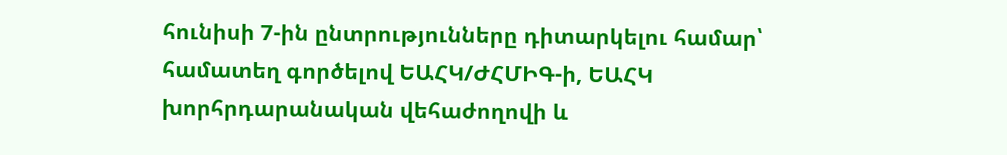հունիսի 7-ին ընտրությունները դիտարկելու համար՝ համատեղ գործելով ԵԱՀԿ/ԺՀՄԻԳ-ի, ԵԱՀԿ խորհրդարանական վեհաժողովի և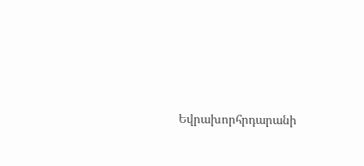Եվրախորհրդարանի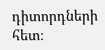դիտորդների հետ։